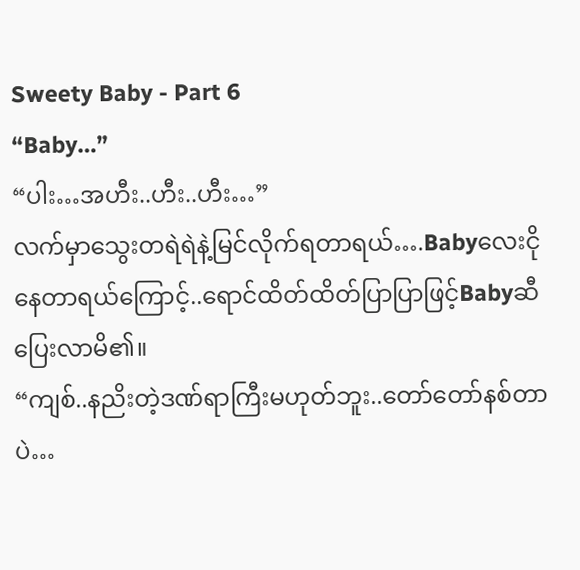Sweety Baby - Part 6
“Baby…”
“ပါး…အဟီး..ဟီး..ဟီး…”
လက်မှာသွေးတရဲရဲနဲ့မြင်လိုက်ရတာရယ်….Babyလေးငိုနေတာရယ်ကြောင့်..ရောင်ထိတ်ထိတ်ပြာပြာဖြင့်Babyဆီပြေးလာမိ၏။
“ကျစ်..နညိးတဲ့ဒဏ်ရာကြီးမဟုတ်ဘူး..တော်တော်နစ်တာပဲ…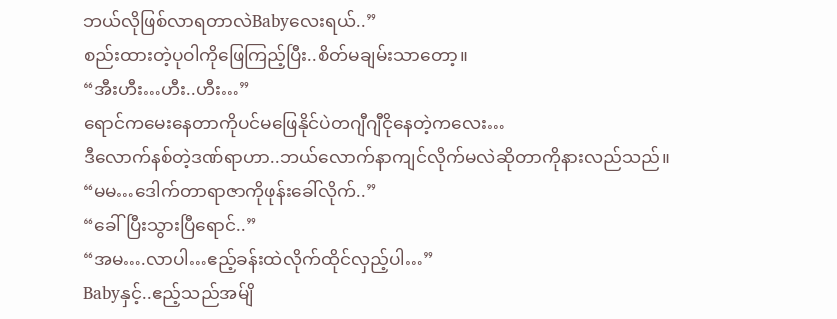ဘယ်လိုဖြစ်လာရတာလဲBabyလေးရယ်..”
စည်းထားတဲ့ပုဝါကိုဖြေကြည့်ပြီး..စိတ်မချမ်းသာတော့။
“အီးဟီး…ဟီး..ဟီး…”
ရောင်ကမေးနေတာကိုပင်မဖြေနိုင်ပဲတဂျီဂျီငိုနေတဲ့ကလေး…
ဒီလောက်နစ်တဲ့ဒဏ်ရာဟာ..ဘယ်လောက်နာကျင်လိုက်မလဲဆိုတာကိုနားလည်သည်။
“မမ…ဒေါက်တာရာဇာကိုဖုန်းခေါ်လိုက်..”
“ခေါ်ပြီးသွားပြီရောင်..”
“အမ….လာပါ…ဧည့်ခန်းထဲလိုက်ထိုင်လှည့်ပါ…”
Babyနှင့်..ဧည့်သည်အမ်ျိ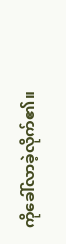ကိုခေါ်လာခဲ့လိုက်၏။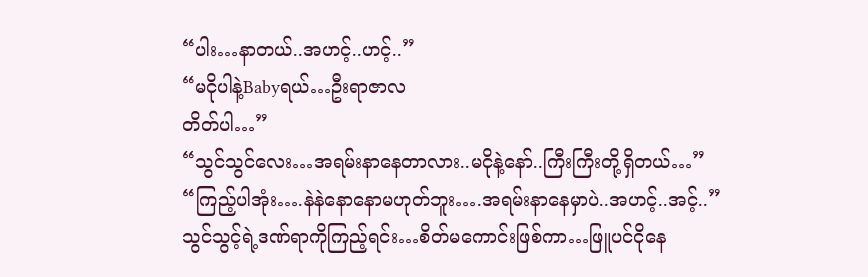“ပါး…နာတယ်..အဟင့်..ဟင့်..”
“မငိုပါနဲ့Babyရယ်…ဦးရာဇာလ
တိတ်ပါ…”
“သွင်သွင်လေး…အရမ်းနာနေတာလား..မငိုနဲ့နော်..ကြီးကြီးတို့ရှိတယ်…”
“ကြည့်ပါအုံး….နဲနဲနောနောမဟုတ်ဘူး….အရမ်းနာနေမှာပဲ..အဟင့်..အင့်..”
သွင်သွင့်ရဲ့ဒဏ်ရာကိုကြည့်ရင်း…စိတ်မကောင်းဖြစ်ကာ…ဖြူပင်ငိုနေ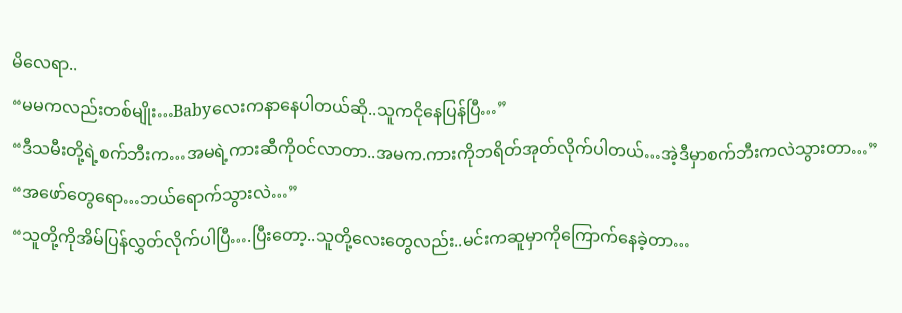မိလေရာ..
“မမကလည်းတစ်မျိုး…Babyလေးကနာနေပါတယ်ဆို..သူကငိုနေပြန်ပြီ…”
“ဒီသမီးတို့ရဲ့စက်ဘီးက…အမရဲ့ကားဆီကိုဝင်လာတာ..အမက.ကားကိုဘရိတ်အုတ်လိုက်ပါတယ်…အဲ့ဒီမှာစက်ဘီးကလဲသွားတာ…”
“အဖော်တွေရော…ဘယ်ရောက်သွားလဲ…”
“သူတို့ကိုအိမ်ပြန်လွှတ်လိုက်ပါပြီ….ပြီးတော့..သူတို့လေးတွေလည်း..မင်းကဆူမှာကိုကြောက်နေခဲ့တာ…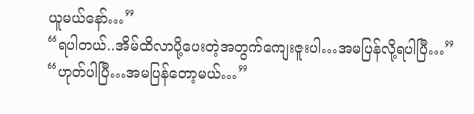ယူမယ်နော်…”
“ရပါတယ်..အိမ်ထိလာပို့ပေးတဲ့အတွက်ကျေးဇူးပါ…အမပြန်လို့ရပါပြီ…”
“ဟုတ်ပါပြီ…အမပြန်တော့မယ်…”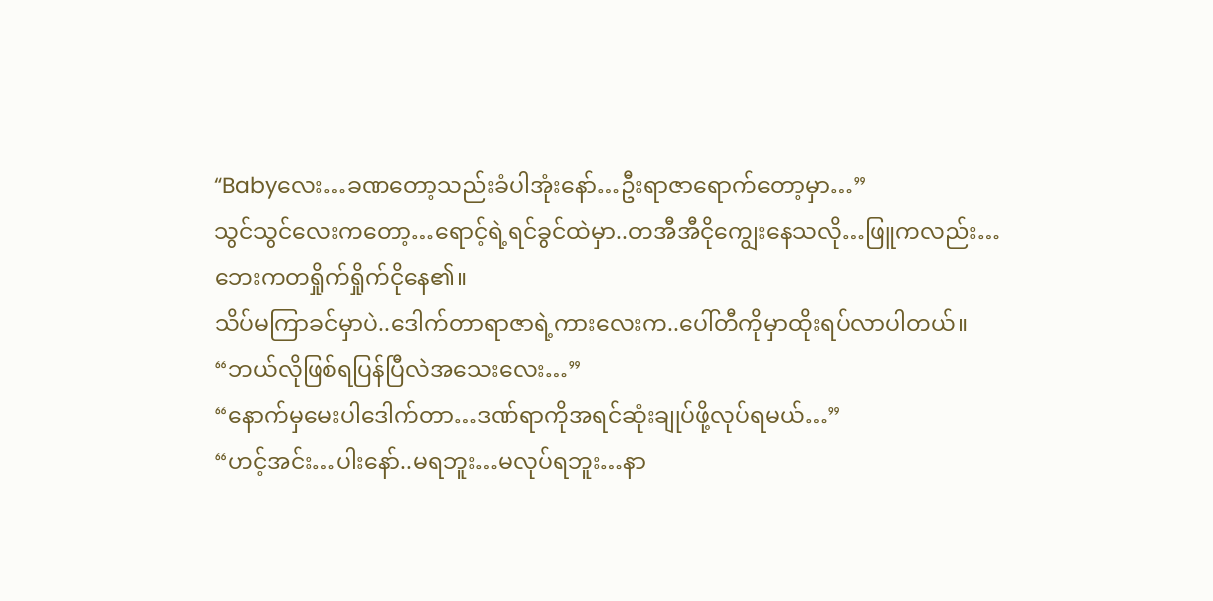“Babyလေး…ခဏတော့သည်းခံပါအုံးနော်…ဦးရာဇာရောက်တော့မှာ…”
သွင်သွင်လေးကတော့…ရောင့်ရဲ့ရင်ခွင်ထဲမှာ..တအီအီငိုကျွေးနေသလို…ဖြူကလည်း…ဘေးကတရှိုက်ရှိုက်ငိုနေ၏။
သိပ်မကြာခင်မှာပဲ..ဒေါက်တာရာဇာရဲ့ကားလေးက..ပေါ်တီကိုမှာထိုးရပ်လာပါတယ်။
“ဘယ်လိုဖြစ်ရပြန်ပြီလဲအသေးလေး…”
“နောက်မှမေးပါဒေါက်တာ…ဒဏ်ရာကိုအရင်ဆုံးချုပ်ဖို့လုပ်ရမယ်…”
“ဟင့်အင်း…ပါးနော်..မရဘူး…မလုပ်ရဘူး…နာ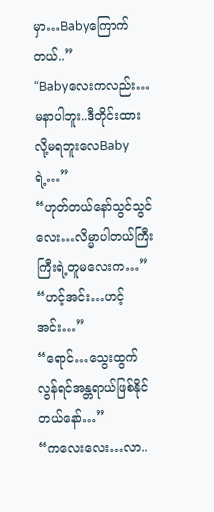မှာ…Babyကြောက်တယ်..”
“Babyလေးကလည်း…မနာပါဘူး..ဒီတိုင်းထားလို့မရဘူးလေBabyရဲ့…”
“ဟုတ်တယ်နော်သွင်သွင်လေး…လိမ္မာပါတယ်ကြီးကြီးရဲ့တူမလေးက…”
“ဟင့်အင်း…ဟင့်အင်း…”
“ရောင်…သွေးထွက်လွန်ရင်အန္တရာယ်ဖြစ်နိုင်တယ်နော်…”
“ကလေးလေး…လာ..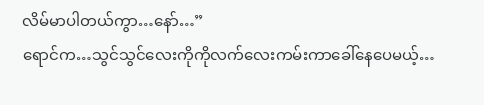လိမ်မာပါတယ်ကွာ…နော်…”
ရောင်က…သွင်သွင်လေးကိုကိုလက်လေးကမ်းကာခေါ်နေပေမယ့်…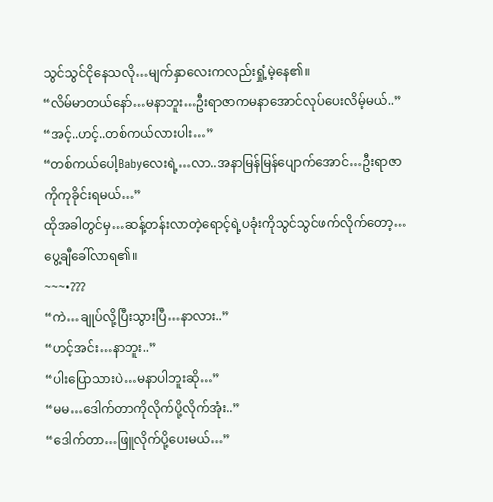သွင်သွင်ငိုနေသလို…မျက်နှာလေးကလည်းရှုံ့မဲ့နေ၏။
“လိမ်မာတယ်နော်…မနာဘူး…ဦးရာဇာကမနာအောင်လုပ်ပေးလိမ့်မယ်..”
“အင့်..ဟင့်..တစ်ကယ်လားပါး…”
“တစ်ကယ်ပေါ့Babyလေးရဲ့…လာ..အနာမြန်မြန်ပျောက်အောင်…ဦးရာဇာကိုကုခိုင်းရမယ်…”
ထိုအခါတွင်မှ…ဆန့်တန်းလာတဲ့ရောင့်ရဲ့ပခုံးကိုသွင်သွင်ဖက်လိုက်တော့…ပွေ့ချီခေါ်လာရ၏။
~~~•???
“ကဲ…ချုပ်လို့ပြီးသွားပြီ…နာလား..”
“ဟင့်အင်း…နာဘူး..”
“ပါးပြောသားပဲ…မနာပါဘူးဆို…”
“မမ…ဒေါက်တာကိုလိုက်ပို့လိုက်အုံး..”
“ဒေါက်တာ…ဖြူလိုက်ပို့ပေးမယ်…”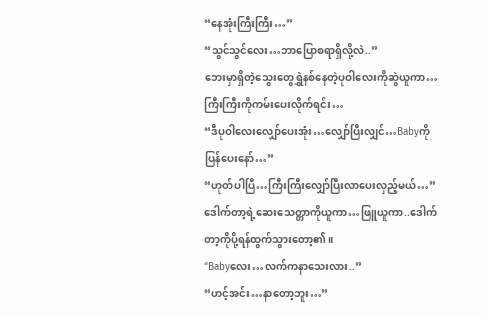“နေအုံးကြီးကြီး…”
“သွင်သွင်လေး…ဘာပြောစရာရှိလို့လဲ..”
ဘေးမှာရှိတဲ့သွေးတွေရွှဲနစ်နေတဲ့ပုဝါလေးကိုဆွဲယူကာ…ကြီးကြီးကိုကမ်းပေးလိုက်ရင်း…
“ဒီပုဝါလေးလျှော်ပေးအုံး…လျှော်ပြီးလျှင်…Babyကိုပြန်ပေးနော်…”
“ဟုတ်ပါပြီ…ကြီးကြီးလျှော်ပြီးလာပေးလှည့်မယ်…”
ဒေါက်တာ့ရဲ့ဆေးသေတ္တာကိုယူကာ…ဖြူယူကာ..ဒေါက်တာ့ကိုပို့ရန်ထွက်သွားတော့၏။
“Babyလေး…လက်ကနာသေးလား..”
“ဟင့်အင်း…နာတော့ဘူး…”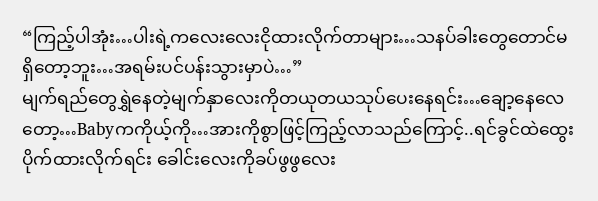“ကြည့်ပါအုံး…ပါးရဲ့ကလေးလေးငိုထားလိုက်တာများ…သနပ်ခါးတွေတောင်မရှိတော့ဘူး…အရမ်းပင်ပန်းသွားမှာပဲ…”
မျက်ရည်တွေရွှဲနေတဲ့မျက်နှာလေးကိုတယုတယသုပ်ပေးနေရင်း…ချော့နေလေတော့…Babyကကိုယ့်ကို…အားကိုစွာဖြင့်ကြည့်လာသည်ကြောင့်..ရင်ခွင်ထဲထွေးပိုက်ထားလိုက်ရင်း ခေါင်းလေးကိုခပ်ဖွဖွလေး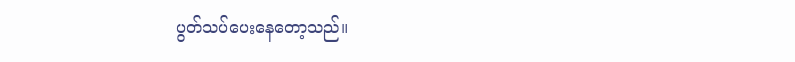ပွတ်သပ်ပေးနေတော့သည်။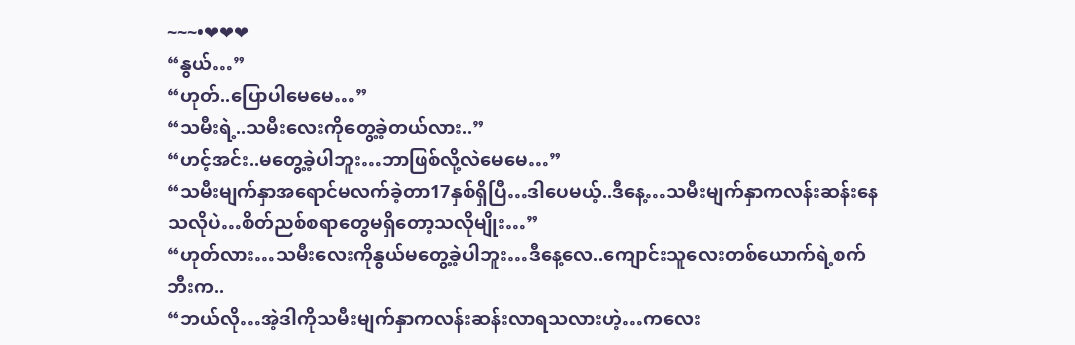~~~•❤❤❤
“နွယ်…”
“ဟုတ်..ပြောပါမေမေ…”
“သမီးရဲ့..သမီးလေးကိုတွေ့ခဲ့တယ်လား..”
“ဟင့်အင်း..မတွေ့ခဲ့ပါဘူး…ဘာဖြစ်လို့လဲမေမေ…”
“သမီးမျက်နှာအရောင်မလက်ခဲ့တာ17နှစ်ရှိပြီ…ဒါပေမယ့်..ဒီနေ့…သမီးမျက်နှာကလန်းဆန်းနေသလိုပဲ…စိတ်ညစ်စရာတွေမရှိတော့သလိုမျိုး…”
“ဟုတ်လား…သမီးလေးကိုနွယ်မတွေ့ခဲ့ပါဘူး…ဒီနေ့လေ..ကျောင်းသူလေးတစ်ယောက်ရဲ့စက်ဘီးက..
“ဘယ်လို…အဲ့ဒါကိုသမီးမျက်နှာကလန်းဆန်းလာရသလားဟဲ့…ကလေး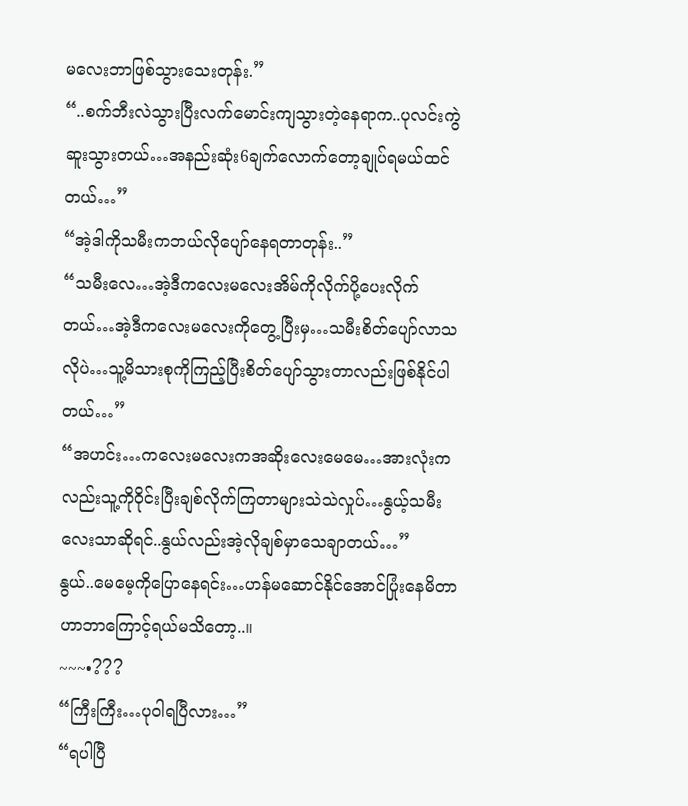မလေးဘာဖြစ်သွားသေးတုန်း.”
“..စက်ဘီးလဲသွားပြီးလက်မောင်းကျသွားတဲ့နေရာက..ပုလင်းကွဲဆူးသွားတယ်…အနည်းဆုံး6ချက်လောက်တော့ချုပ်ရမယ်ထင်တယ်…”
“အဲ့ဒါကိုသမီးကဘယ်လိုပျော်နေရတာတုန်း..”
“သမီးလေ…အဲ့ဒီကလေးမလေးအိမ်ကိုလိုက်ပို့ပေးလိုက်တယ်…အဲ့ဒီကလေးမလေးကိုတွေ့ပြီးမှ…သမီးစိတ်ပျော်လာသလိုပဲ…သူ့မိသားစုကိုကြည့်ပြီးစိတ်ပျော်သွားတာလည်းဖြစ်နိုင်ပါတယ်…”
“အဟင်း…ကလေးမလေးကအဆိုးလေးမေမေ…အားလုံးကလည်းသူ့ကိုဝိုင်းပြီးချစ်လိုက်ကြတာများသဲသဲလှုပ်…နွယ့်သမီးလေးသာဆိုရင်..နွယ်လည်းအဲ့လိုချစ်မှာသေချာတယ်…”
နွယ်..မေမေ့ကိုပြောနေရင်း…ဟန်မဆောင်နိုင်အောင်ပြုံးနေမိတာဟာဘာကြောင့်ရယ်မသိတော့..။
~~~•???
“ကြီးကြီး…ပုဝါရပြီလား…”
“ရပါပြီ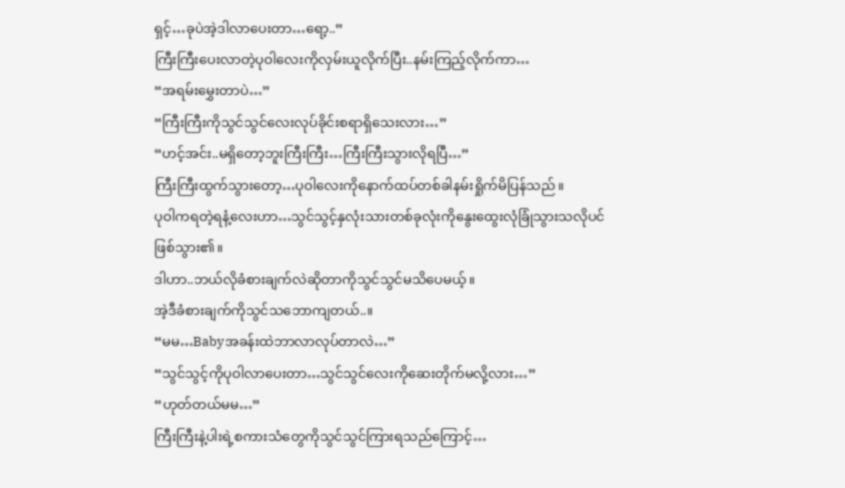ရှင့်…ခုပဲအဲ့ဒါလာပေးတာ…ရော့..”
ကြီးကြီးပေးလာတဲ့ပုဝါလေးကိုလှမ်းယူလိုက်ပြီး..နမ်းကြည့်လိုက်ကာ…
“အရမ်းမွှေးတာပဲ…”
“ကြီးကြီးကိုသွင်သွင်လေးလုပ်ခိုင်းစရာရှိသေးလား…”
“ဟင့်အင်း..မရှိတော့ဘူးကြီးကြီး…ကြီးကြီးသွားလိုရပြီ…”
ကြီးကြီးထွက်သွားတော့…ပုဝါလေးကိုနောက်ထပ်တစ်ခါနမ်းရှိုက်မိပြန်သည်။
ပုဝါကရတဲ့ရနံ့လေးဟာ…သွင်သွင့်နှလုံးသားတစ်ခုလုံးကိုနွေးထွေးလုံခြုံသွားသလိုပင်ဖြစ်သွား၏။
ဒါဟာ..ဘယ်လိုခံစားချက်လဲဆိုတာကိုသွင်သွင်မသိပေမယ့်။
အဲ့ဒီခံစားချက်ကိုသွင်သဘောကျတယ်..။
“မမ…Babyအခန်းထဲဘာလာလုပ်တာလဲ…”
“သွင်သွင့်ကိုပုဝါလာပေးတာ…သွင်သွင်လေးကိုဆေးတိုက်မလို့လား…”
“ဟုတ်တယ်မမ…”
ကြီးကြီးနဲ့ပါးရဲ့စကားသံတွေကိုသွင်သွင်ကြားရသည်ကြောင့်…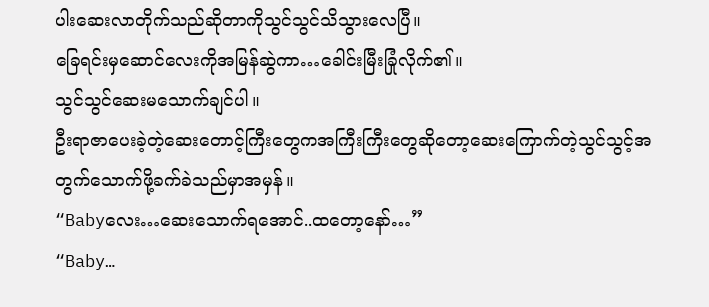ပါးဆေးလာတိုက်သည်ဆိုတာကိုသွင်သွင်သိသွားလေပြီ။
ခြေရင်းမှဆောင်လေးကိုအမြန်ဆွဲကာ…ခေါင်းမြီးခြုံလိုက်၏။
သွင်သွင်ဆေးမသောက်ချင်ပါ။
ဦးရာဇာပေးခဲ့တဲ့ဆေးတောင့်ကြီးတွေကအကြီးကြီးတွေဆိုတော့ဆေးကြောက်တဲ့သွင်သွင့်အတွက်သောက်ဖို့ခက်ခဲသည်မှာအမှန်။
“Babyလေး…ဆေးသောက်ရအောင်..ထတော့နော်…”
“Baby…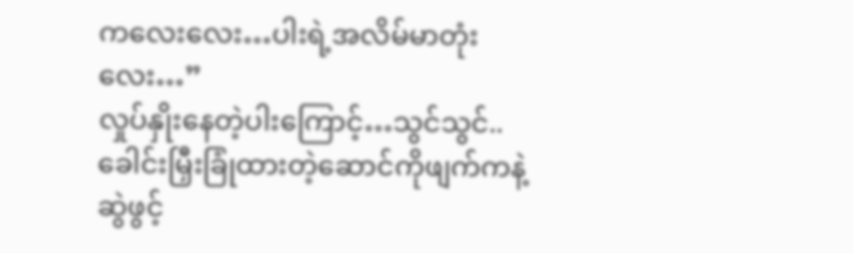ကလေးလေး…ပါးရဲ့အလိမ်မာတုံးလေး…”
လှုပ်နှိုးနေတဲ့ပါးကြောင့်…သွင်သွင်..ခေါင်းမြှီးခြုံထားတဲ့ဆောင်ကိုဖျက်ကနဲ့ဆွဲဖွင့်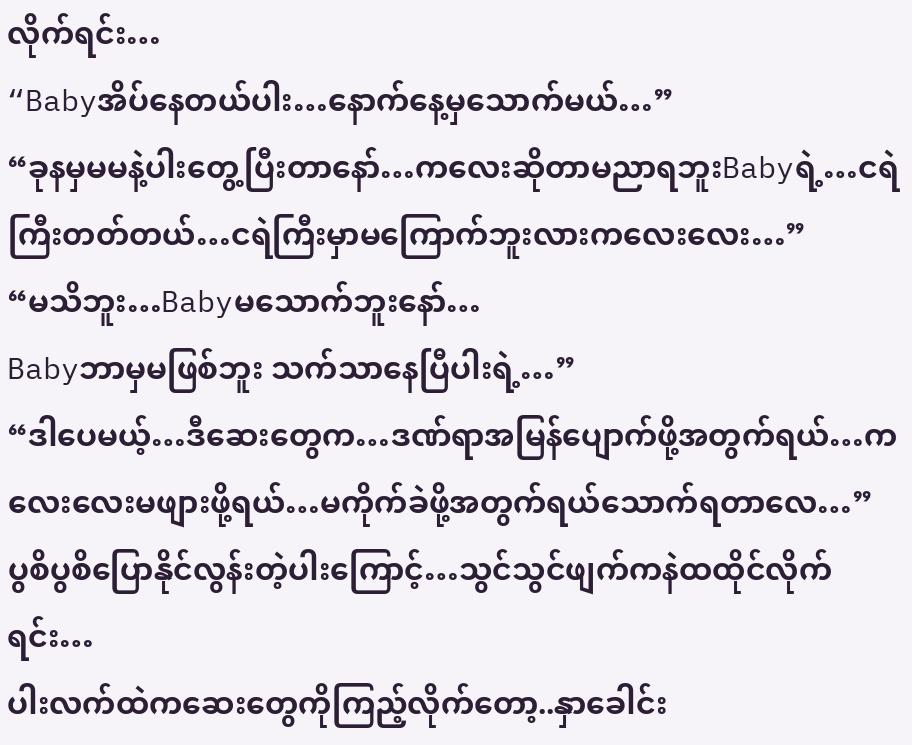လိုက်ရင်း…
“Babyအိပ်နေတယ်ပါး…နောက်နေ့မှသောက်မယ်…”
“ခုနမှမမနဲ့ပါးတွေ့ပြီးတာနော်…ကလေးဆိုတာမညာရဘူးBabyရဲ့…ငရဲကြီးတတ်တယ်…ငရဲကြီးမှာမကြောက်ဘူးလားကလေးလေး…”
“မသိဘူး…Babyမသောက်ဘူးနော်…
Babyဘာမှမဖြစ်ဘူး သက်သာနေပြီပါးရဲ့…”
“ဒါပေမယ့်…ဒီဆေးတွေက…ဒဏ်ရာအမြန်ပျောက်ဖို့အတွက်ရယ်…ကလေးလေးမဖျားဖို့ရယ်…မကိုက်ခဲဖို့အတွက်ရယ်သောက်ရတာလေ…”
ပွစိပွစိပြောနိုင်လွန်းတဲ့ပါးကြောင့်…သွင်သွင်ဖျက်ကနဲထထိုင်လိုက်ရင်း…
ပါးလက်ထဲကဆေးတွေကိုကြည့်လိုက်တော့..နှာခေါင်း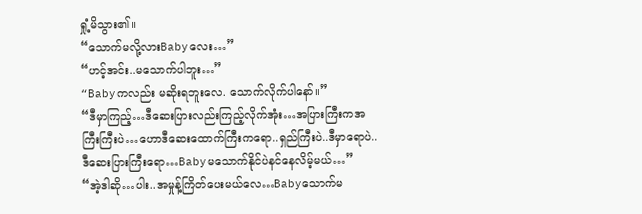ရှုံ့မိသွား၏။
“သောက်မလို့လားBabyလေး…”
“ဟင့်အင်း..မသောက်ပါဘူး…”
“Babyကလည်း မဆိုးရဘူးလေ. သောက်လိုက်ပါနော်။”
“ဒီမှာကြည့်…ဒီဆေးပြားလည်းကြည့်လိုက်အုံး…အပြားကြီးကအကြီးကြီးပဲ…ဟောဒီဆေးထောက်ကြီးကရော..ရှည်ကြီးပဲ..ဒီမှာရောပဲ..ဒီဆေးပြားကြီးရော…Babyမသောက်နိုင်ပဲနင်နေလိမ့်မယ်…”
“အဲ့ဒါဆို…ပါး..အမှုန့်ကြိတ်ပေးမယ်လေ…Babyသောက်မ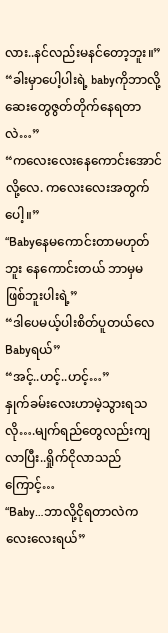လား..နင်လည်းမနင်တော့ဘူး။”
“ခါးမှာပေါ့ပါးရဲ့ babyကိုဘာလို့ဆေးတွေဇွတ်တိုက်နေရတာလဲ…”
“ကလေးလေးနေကောင်းအောင်လို့လေ. ကလေးလေးအတွက်ပေါ့။”
“Babyနေမကောင်းတာမဟုတ်ဘူး နေကောင်းတယ် ဘာမှမဖြစ်ဘူးပါးရဲ့”
“ဒါပေမယ့်ပါးစိတ်ပူတယ်လေBabyရယ်”
“အင့်..ဟင့်..ဟင့်…”
နှုက်ခမ်းလေးဟာမဲ့သွားရသလို….မျက်ရည်တွေလည်းကျလာပြီး..ရှိုက်ငိုလာသည်ကြောင့်…
“Baby…ဘာလို့ငိုရတာလဲကလေးလေးရယ်”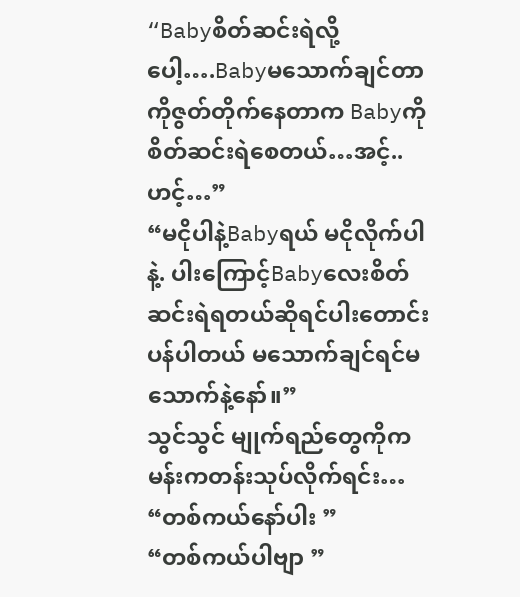“Babyစိတ်ဆင်းရဲလို့ပေါ့….Babyမသောက်ချင်တာကိုဇွတ်တိုက်နေတာက Babyကိုစိတ်ဆင်းရဲစေတယ်…အင့်..ဟင့်…”
“မငိုပါနဲ့Babyရယ် မငိုလိုက်ပါနဲ့. ပါးကြောင့်Babyလေးစိတ်ဆင်းရဲရတယ်ဆိုရင်ပါးတောင်းပန်ပါတယ် မသောက်ချင်ရင်မသောက်နဲ့နော်။”
သွင်သွင် မျုက်ရည်တွေကိုကမန်းကတန်းသုပ်လိုက်ရင်း…
“တစ်ကယ်နော်ပါး ”
“တစ်ကယ်ပါဗျာ ”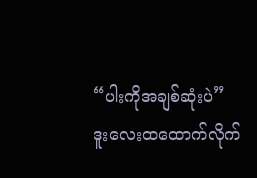“ပါးကိုအချစ်ဆုံးပဲ”
ဒူးလေးထထောက်လိုက်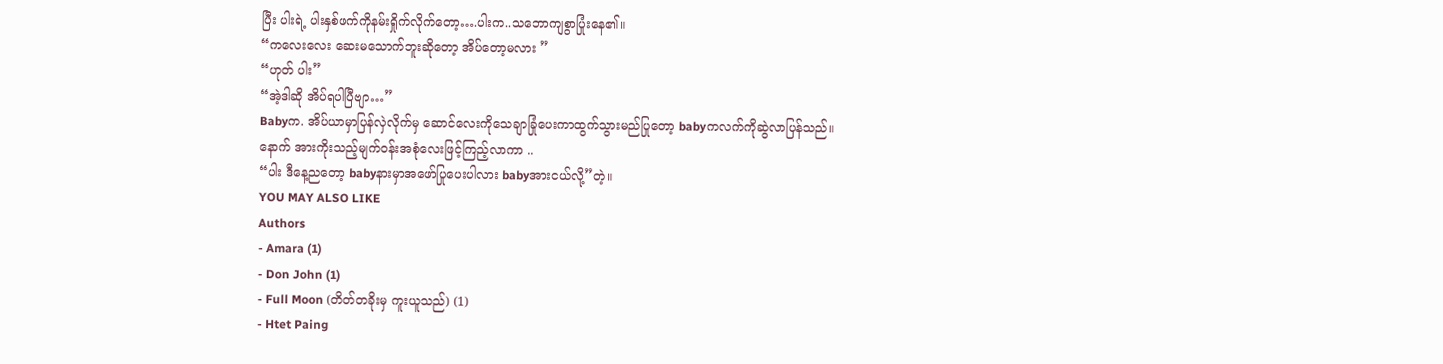ပြီး ပါးရဲ့ ပါးနှစ်ဖက်ကိုနမ်းရှိုက်လိုက်တော့….ပါးက..သဘောကျစွာပြုံးနေ၏။
“ကလေးလေး ဆေးမသောက်ဘူးဆိုတော့ အိပ်တော့မလား ”
“ဟုတ် ပါး”
“အဲ့ဒါဆို အိပ်ရပါပြီဗျာ…”
Babyက. အိပ်ယာမှာပြန်လှဲလိုက်မှ ဆောင်လေးကိုသေချာခြုံပေးကာထွက်သွားမည်ပြုတော့ babyကလက်ကိုဆွဲလာပြန်သည်။
နောက် အားကိုးသည့်မျက်ဝန်းအစုံလေးဖြင့်ကြည့်လာကာ ..
“ပါး ဒီနေ့ညတော့ babyနားမှာအဖော်ပြုပေးပါလား babyအားငယ်လို့”တဲ့။
YOU MAY ALSO LIKE
Authors
- Amara (1)
- Don John (1)
- Full Moon (တိတ်တခိုးမှ ကူးယူသည်) (1)
- Htet Paing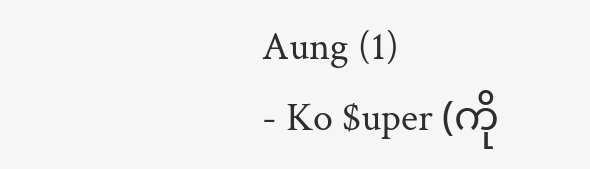Aung (1)
- Ko $uper (ကို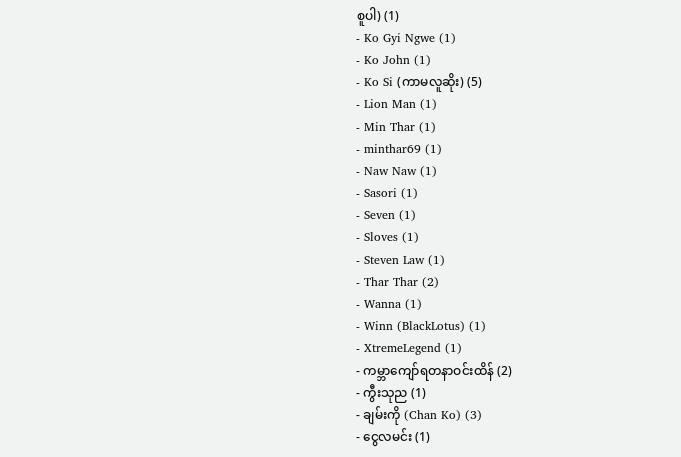စူပါ) (1)
- Ko Gyi Ngwe (1)
- Ko John (1)
- Ko Si (ကာမလူဆိုး) (5)
- Lion Man (1)
- Min Thar (1)
- minthar69 (1)
- Naw Naw (1)
- Sasori (1)
- Seven (1)
- Sloves (1)
- Steven Law (1)
- Thar Thar (2)
- Wanna (1)
- Winn (BlackLotus) (1)
- XtremeLegend (1)
- ကမ္ဘာကျော်ရတနာဝင်းထိန် (2)
- ကွီးသုည (1)
- ချမ်းကို (Chan Ko) (3)
- ငွေလမင်း (1)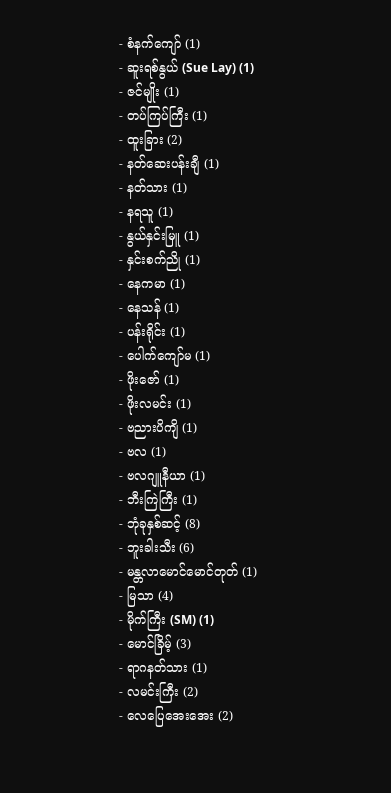- စံနက်ကျော် (1)
- ဆူးရစ်နွယ် (Sue Lay) (1)
- ဇင်မျိုး (1)
- တပ်ကြပ်ကြီး (1)
- ထူးခြား (2)
- နတ်ဆေးပန်းချီ (1)
- နတ်သား (1)
- နရသူ (1)
- နွယ်နှင်းမြူ (1)
- နှင်းစက်ညို (1)
- နေကမာ (1)
- နေသန် (1)
- ပန်းရိုင်း (1)
- ပေါက်ကျော်မ (1)
- ဖိုးဇော် (1)
- ဖိုးလမင်း (1)
- ဗညားပိကျိ (1)
- ဗလ (1)
- ဗလဂျူနီယာ (1)
- ဘီးကြဲကြီး (1)
- ဘုံခုနှစ်ဆင့် (8)
- ဘူးခါးသီး (6)
- မန္တလာမောင်မောင်တုတ် (1)
- မြသာ (4)
- မိုက်ကြီး (SM) (1)
- မောင်ခြိမ့် (3)
- ရာဂနတ်သား (1)
- လမင်းကြီး (2)
- လေပြေအေးအေး (2)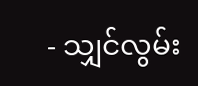- သျှင်လွမ်း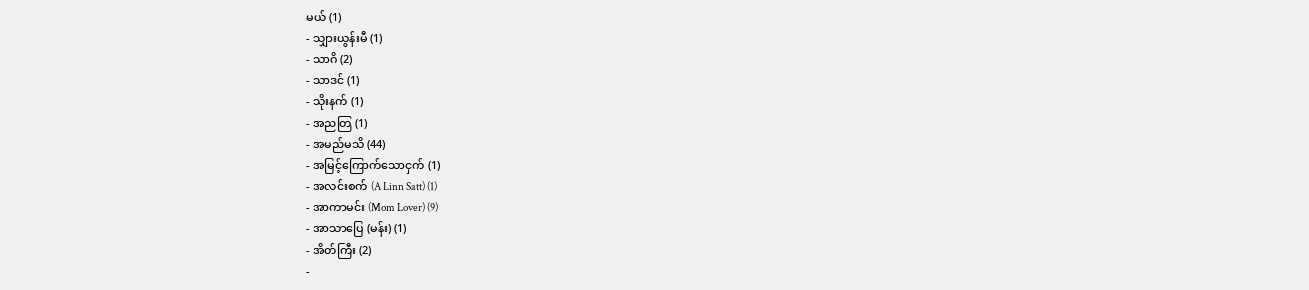မယ် (1)
- သျှားယွန်းမီ (1)
- သာဂိ (2)
- သာဒင် (1)
- သိုးနက် (1)
- အညတြ (1)
- အမည်မသိ (44)
- အမြင့်ကြောက်သောငှက် (1)
- အလင်းစက် (A Linn Satt) (1)
- အာကာမင်း (Mom Lover) (9)
- အာသာပြေ (မန်း) (1)
- အိတ်ကြီး (2)
-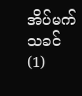အိပ်မက်သခင် (1)